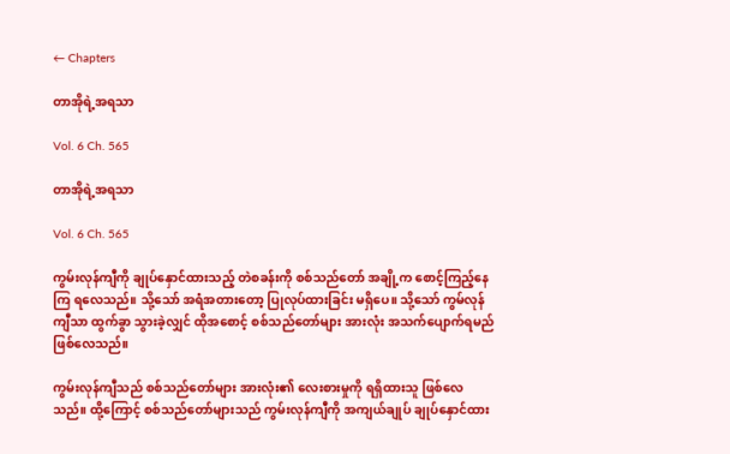← Chapters

တာအိုရဲ့အရသာ

Vol. 6 Ch. 565

တာအိုရဲ့အရသာ

Vol. 6 Ch. 565

ကွမ်းလုန်ကျီကို ချုပ်နှောင်ထားသည့် တဲစခန်းကို စစ်သည်တော် အချို့က စောင့်ကြည့်နေကြ ရလေသည်။ သို့သော် အရံအတားတော့ ပြုလုပ်ထားခြင်း မရှိပေ။ သို့သော် ကွမ်လုန်ကျီသာ ထွက်ခွာ သွားခဲ့လျှင် ထိုအစောင့် စစ်သည်တော်များ အားလုံး အသက်ပျောက်ရမည် ဖြစ်လေသည်။

ကွမ်းလုန်ကျီသည် စစ်သည်တော်များ အားလုံး၏ လေးစားမှုကို ရရှိထားသူ ဖြစ်လေသည်။ ထို့ကြောင့် စစ်သည်တော်များသည် ကွမ်းလုန်ကျီကို အကျယ်ချုပ် ချုပ်နှောင်ထား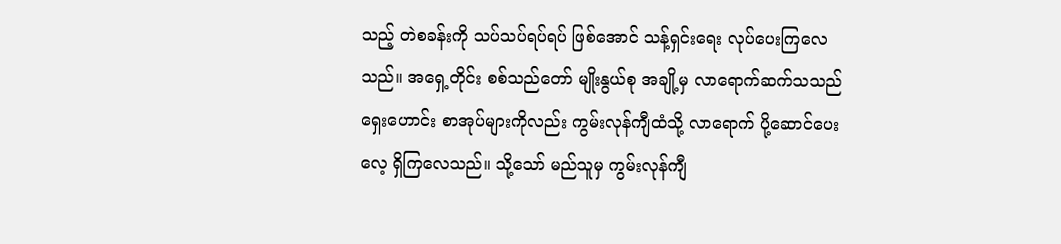သည့် တဲစခန်းကို သပ်သပ်ရပ်ရပ် ဖြစ်အောင် သန့်ရှင်းရေး လုပ်ပေးကြလေသည်။ အရှေ့တိုင်း စစ်သည်တော် မျိုးနွယ်စု အချို့မှ လာရောက်ဆက်သသည် ရှေးဟောင်း စာအုပ်များကိုလည်း ကွမ်းလုန်ကျီထံသို့ လာရောက် ပို့ဆောင်ပေးလေ့ ရှိကြလေသည်။ သို့သော် မည်သူမှ ကွမ်းလုန်ကျီ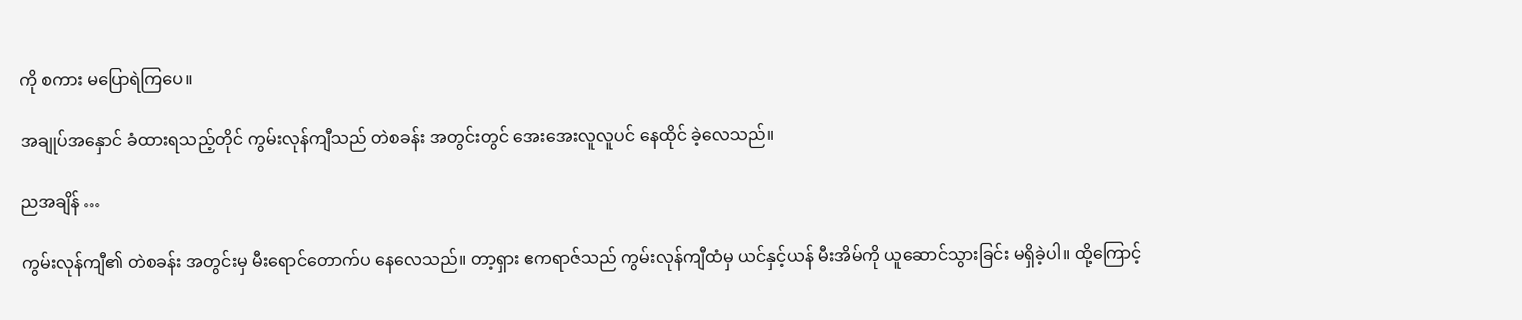ကို စကား မပြောရဲကြပေ။

အချုပ်အနှောင် ခံထားရသည့်တိုင် ကွမ်းလုန်ကျီသည် တဲစခန်း အတွင်းတွင် အေးအေးလူလူပင် နေထိုင် ခဲ့လေသည်။

ညအချိန် …

ကွမ်းလုန်ကျီ၏ တဲစခန်း အတွင်းမှ မီးရောင်တောက်ပ နေလေသည်။ တာ့ရှား ဧကရာဇ်သည် ကွမ်းလုန်ကျီထံမှ ယင်နှင့်ယန် မီးအိမ်ကို ယူဆောင်သွားခြင်း မရှိခဲ့ပါ။ ထို့ကြောင့်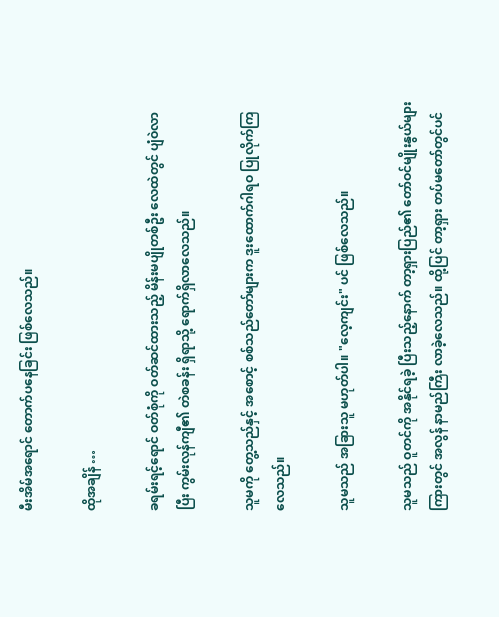မီးအိမ်အရောင် တောက်ပနေခြင်း ဖြစ်လေသည်။

ထိုအချိန် …

ခရမ်းရင့်ရောင် ဝတ်စုံကို ဝတ်ဆင်ထားသည့် မိန်းမပျိုတစ်ဦး လေထဲတွင် ပျံဝဲလာပြီး ကွမ်းလုန်ကျီ၏ တဲစခန်း ရှိရာသို့ ရောက်ရှိလာလေသည်။

သူမကို တွေ့သည်နှင့် အစောင့် စစ်သည်တော်များက ဒူးထောက်ဂါရဝ ပြုလိုက်ကြလေသည်။

သူမသည် အခြားသူ မဟုတ်ပါ။ "လေ့ကျင်း" ပင် ဖြစ်လေသည်။

သူမသည် ဝူတင်ကို အနိုင်ရခဲ့ ပြီးသည့်နောက် တာ့ရှားပြည်၏ တော်ဝင်မျိုးနွယ်များ ကြားတွင် အလွန် နာမည်ကြီး လာခဲ့လေသည်။ ထို့ပြင် တာ့ရှား တပ်မတော်တွင်ပင်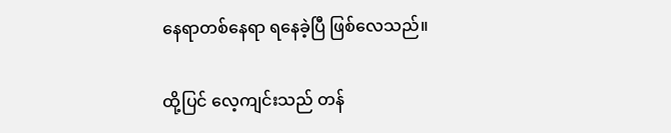နေရာတစ်နေရာ ရနေခဲ့ပြီ ဖြစ်လေသည်။

ထို့ပြင် လေ့ကျင်းသည် တန်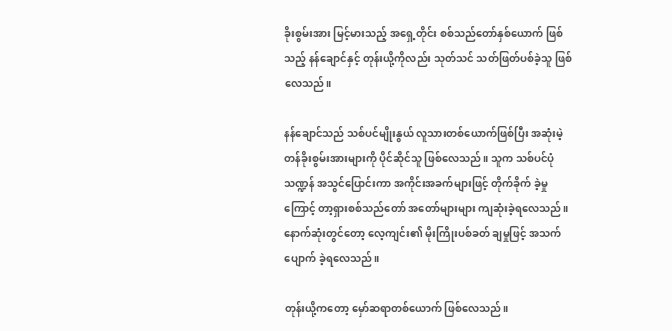ခိုးစွမ်းအား မြင့်မားသည့် အရှေ့တိုင်း စစ်သည်တော်နှစ်ယောက် ဖြစ်သည့် နန်ချောင်နှင့် တုန်းယို့ကိုလည်း သုတ်သင် သတ်ဖြတ်ပစ်ခဲ့သူ ဖြစ်လေသည်။

နန်ချောင်သည် သစ်ပင်မျိုးနွယ် လူသားတစ်ယောက်ဖြစ်ပြီး အဆုံးမဲ့ တန်ခိုးစွမ်းအားများကို ပိုင်ဆိုင်သူ ဖြစ်လေသည်။ သူက သစ်ပင်ပုံသဏ္ဍန် အသွင်ပြောင်းကာ အကိုင်းအခက်များဖြင့် တိုက်ခိုက် ခဲ့မှုကြောင့် တာ့ရှားစစ်သည်တော် အတော်များများ ကျဆုံးခဲ့ရလေသည်။ နောက်ဆုံးတွင်တော့ လေ့ကျင်း၏ မိုးကြိုးပစ်ခတ် ချမှုဖြင့် အသက်ပျောက် ခဲ့ရလေသည်။

တုန်းယို့ကတော့ မှော်ဆရာတစ်ယောက် ဖြစ်လေသည်။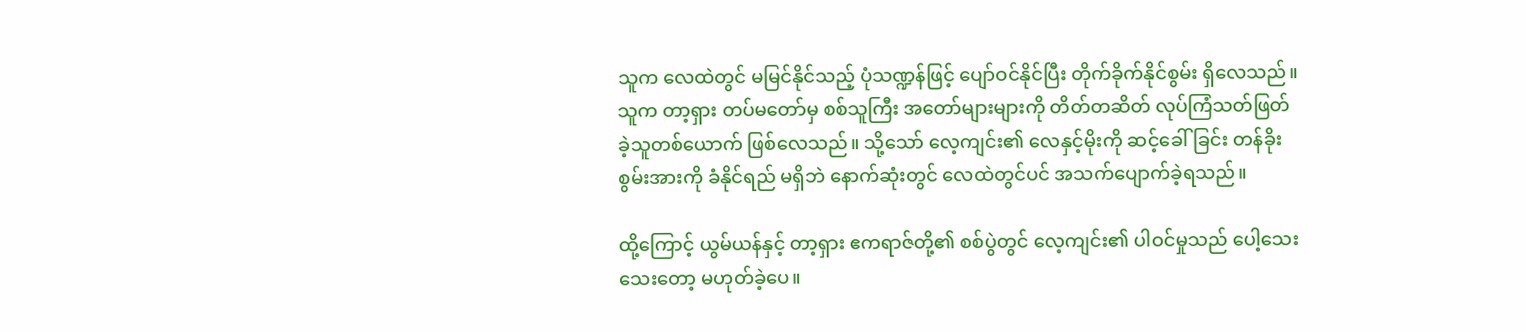သူက လေထဲတွင် မမြင်နိုင်သည့် ပုံသဏ္ဍန်ဖြင့် ပျော်ဝင်နိုင်ပြီး တိုက်ခိုက်နိုင်စွမ်း ရှိလေသည်။ သူက တာ့ရှား တပ်မတော်မှ စစ်သူကြီး အတော်များများကို တိတ်တဆိတ် လုပ်ကြံသတ်ဖြတ် ခဲ့သူတစ်ယောက် ဖြစ်လေသည်။ သို့သော် လေ့ကျင်း၏ လေနှင့်မိုးကို ဆင့်ခေါ်ခြင်း တန်ခိုးစွမ်းအားကို ခံနိုင်ရည် မရှိဘဲ နောက်ဆုံးတွင် လေထဲတွင်ပင် အသက်ပျောက်ခဲ့ရသည်။

ထို့ကြောင့် ယွမ်ယန်နှင့် တာ့ရှား ဧကရာဇ်တို့၏ စစ်ပွဲတွင် လေ့ကျင်း၏ ပါဝင်မှုသည် ပေါ့သေးသေးတော့ မဟုတ်ခဲ့ပေ။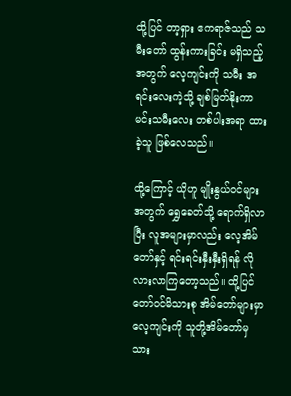ထို့ပြင် တာ့ရှား ဧကရာဇ်သည် သမီးတော် ထွန်းကားခြင်း မရှိသည့်အတွက် လေ့ကျင်းကို သမီး အရင်းလေးကဲ့သို့ ချစ်မြတ်နိုးကာ မင်းသမီးလေး တစ်ပါးအရာ ထားခဲ့သူ ဖြစ်လေသည်။

ထို့ကြောင့် ယိုဟူ မျိုးနွယ်ဝင်များအတွက် ရွှေခေတ်သို့ ရောက်ရှိလာပြီး လူအများမှာလည်း လေ့အိမ်တော်နှင့် ရင်းရင်းနှီးနှီးရှိရန် လိုလားလာကြတော့သည်။ ထို့ပြင် တော်ဝင်မိသားစု အိမ်တော်များမှာ လေ့ကျင်းကို သူတို့အိမ်တော်မှ သား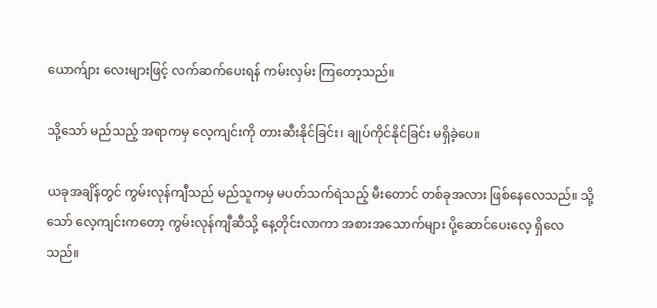ယောက်ျား လေးများဖြင့် လက်ဆက်ပေးရန် ကမ်းလှမ်း ကြတော့သည်။

သို့သော် မည်သည့် အရာကမှ လေ့ကျင်းကို တားဆီးနိုင်ခြင်း၊ ချုပ်ကိုင်နိုင်ခြင်း မရှိခဲ့ပေ။

ယခုအချိန်တွင် ကွမ်းလုန်ကျီသည် မည်သူကမှ မပတ်သက်ရဲသည့် မီးတောင် တစ်ခုအလား ဖြစ်နေလေသည်။ သို့သော် လေ့ကျင်းကတော့ ကွမ်းလုန်ကျီဆီသို့ နေ့တိုင်းလာကာ အစားအသောက်များ ပို့ဆောင်ပေးလေ့ ရှိလေသည်။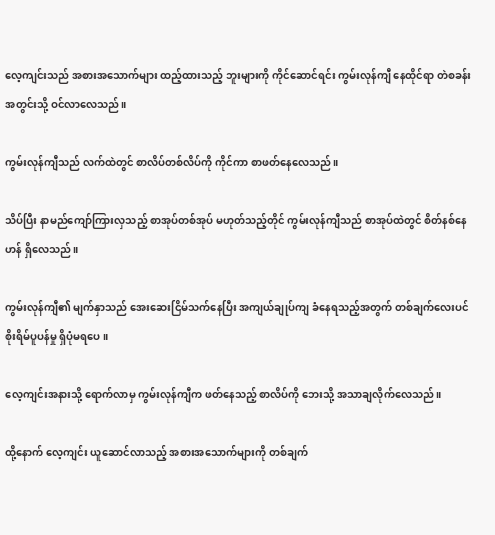လေ့ကျင်းသည် အစားအသောက်များ ထည့်ထားသည့် ဘူးများကို ကိုင်ဆောင်ရင်း ကွမ်းလုန်ကျီ နေထိုင်ရာ တဲစခန်း အတွင်းသို့ ဝင်လာလေသည်။

ကွမ်းလုန်ကျီသည် လက်ထဲတွင် စာလိပ်တစ်လိပ်ကို ကိုင်ကာ စာဖတ်နေလေသည်။

သိပ်ပြီး နာမည်ကျော်ကြားလှသည့် စာအုပ်တစ်အုပ် မဟုတ်သည့်တိုင် ကွမ်းလုန်ကျီသည် စာအုပ်ထဲတွင် စိတ်နစ်နေဟန် ရှိလေသည်။

ကွမ်းလုန်ကျီ၏ မျက်နှာသည် အေးဆေးငြိမ်သက်နေပြီး အကျယ်ချုပ်ကျ ခံနေရသည့်အတွက် တစ်ချက်လေးပင် စိုးရိမ်ပူပန်မှု ရှိပုံမရပေ။

လေ့ကျင်းအနားသို့ ရောက်လာမှ ကွမ်းလုန်ကျီက ဖတ်နေသည့် စာလိပ်ကို ဘေးသို့ အသာချလိုက်လေသည်။

ထို့နောက် လေ့ကျင်း ယူဆောင်လာသည့် အစားအသောက်များကို တစ်ချက်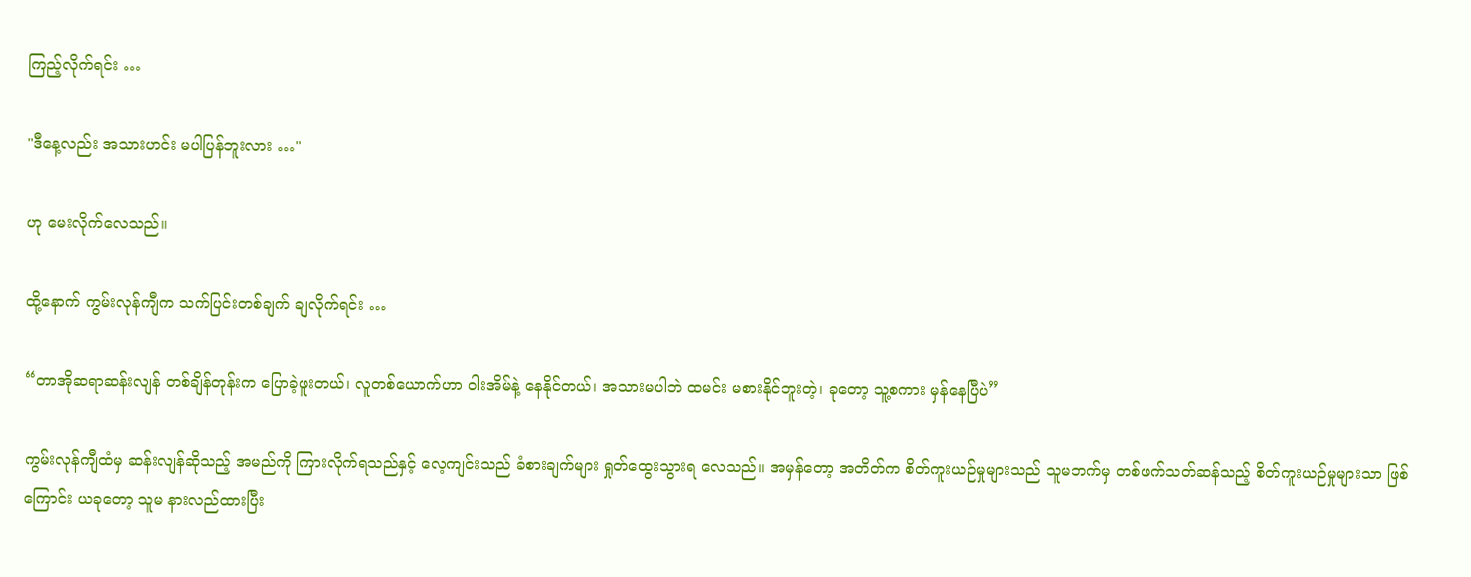ကြည့်လိုက်ရင်း …

"ဒီနေ့လည်း အသားဟင်း မပါပြန်ဘူးလား …"

ဟု မေးလိုက်လေသည်။

ထို့နောက် ကွမ်းလုန်ကျီက သက်ပြင်းတစ်ချက် ချလိုက်ရင်း …

“တာအိုဆရာဆန်းလျန် တစ်ချိန်တုန်းက ပြောခဲ့ဖူးတယ်၊ လူတစ်ယောက်ဟာ ဝါးအိမ်နဲ့ နေနိုင်တယ်၊ အသားမပါဘဲ ထမင်း မစားနိုင်ဘူးတဲ့၊ ခုတော့ သူ့စကား မှန်နေပြီပဲ”

ကွမ်းလုန်ကျီထံမှ ဆန်းလျန်ဆိုသည့် အမည်ကို ကြားလိုက်ရသည်နှင့် လေ့ကျင်းသည် ခံစားချက်များ ရှုတ်ထွေးသွားရ လေသည်။ အမှန်တော့ အတိတ်က စိတ်ကူးယဉ်မှုများသည် သူမဘက်မှ တစ်ဖက်သတ်ဆန်သည့် စိတ်ကူးယဉ်မှုများသာ ဖြစ်ကြောင်း ယခုတော့ သူမ နားလည်ထားပြီး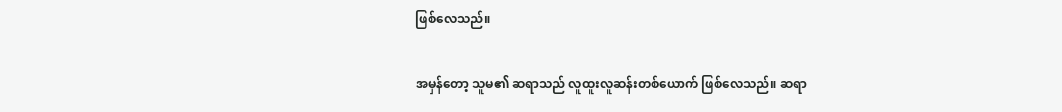ဖြစ်လေသည်။

အမှန်တော့ သူမ၏ ဆရာသည် လူထူးလူဆန်းတစ်ယောက် ဖြစ်လေသည်။ ဆရာ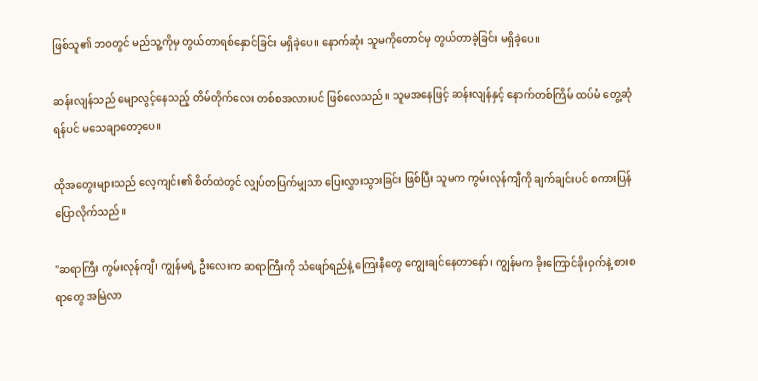ဖြစ်သူ၏ ဘဝတွင် မည်သူ့ကိုမှ တွယ်တာရစ်နှောင်ခြင်း မရှိခဲ့ပေ။ နောက်ဆုံး သူမကိုတောင်မှ တွယ်တာခဲ့ခြင်း မရှိခဲ့ပေ။

ဆန်းလျန်သည် မျောလွင့်နေသည့် တိမ်တိုက်လေး တစ်စအလားပင် ဖြစ်လေသည်။ သူမအနေဖြင့် ဆန်းလျန်နှင့် နောက်တစ်ကြိမ် ထပ်မံ တွေ့ဆုံရန်ပင် မသေချာတော့ပေ။

ထိုအတွေးများသည် လေ့ကျင်း၏ စိတ်ထဲတွင် လျှပ်တပြက်မျှသာ ပြေးလွှားသွားခြင်း ဖြစ်ပြီး သူမက ကွမ်းလုန်ကျီကို ချက်ချင်းပင် စကားပြန်ပြောလိုက်သည်။

"ဆရာကြီး ကွမ်းလုန်ကျီ၊ ကျွန်မရဲ့ ဦးလေးက ဆရာကြီးကို သံဖျော်ရည်နဲ့ ကြေးနီတွေ ကျွေးချင်နေတာနော်၊ ကျွန်မက ခိုးကြောင်ခိုးဝှက်နဲ့ စားစရာတွေ အမြဲလာ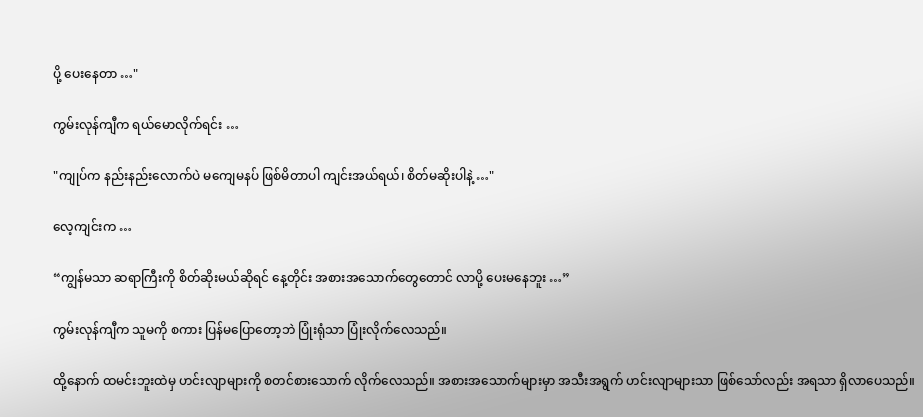ပို့ ပေးနေတာ …"

ကွမ်းလုန်ကျီက ရယ်မောလိုက်ရင်း …

"ကျုပ်က နည်းနည်းလောက်ပဲ မကျေမနပ် ဖြစ်မိတာပါ ကျင်းအယ်ရယ်၊ စိတ်မဆိုးပါနဲ့ …"

လေ့ကျင်းက …

“ကျွန်မသာ ဆရာကြီးကို စိတ်ဆိုးမယ်ဆိုရင် နေ့တိုင်း အစားအသောက်တွေတောင် လာပို့ ပေးမနေဘူး …”

ကွမ်းလုန်ကျီက သူမကို စကား ပြန်မပြောတော့ဘဲ ပြုံးရုံသာ ပြုံးလိုက်လေသည်။

ထို့နောက် ထမင်းဘူးထဲမှ ဟင်းလျာများကို စတင်စားသောက် လိုက်လေသည်။ အစားအသောက်များမှာ အသီးအရွက် ဟင်းလျာများသာ ဖြစ်သော်လည်း အရသာ ရှိလာပေသည်။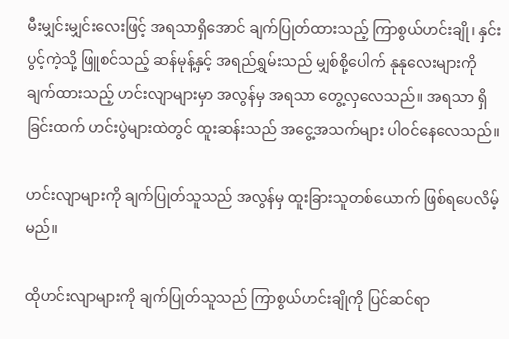မီးမျှင်းမျှင်းလေးဖြင့် အရသာရှိအောင် ချက်ပြုတ်ထားသည့် ကြာစွယ်ဟင်းချို၊ နှင်းပွင့်ကဲ့သို့ ဖြူစင်သည့် ဆန်မုန့်နှင့် အရည်ရွှမ်းသည် မျှစ်စို့ပေါက် နုနုလေးများကို ချက်ထားသည့် ဟင်းလျာများမှာ အလွန်မှ အရသာ တွေ့လှလေသည်။ အရသာ ရှိခြင်းထက် ဟင်းပွဲများထဲတွင် ထူးဆန်းသည် အငွေ့အသက်များ ပါဝင်နေလေသည်။

ဟင်းလျာများကို ချက်ပြုတ်သူသည် အလွန်မှ ထူးခြားသူတစ်ယောက် ဖြစ်ရပေလိမ့်မည်။

ထိုဟင်းလျာများကို ချက်ပြုတ်သူသည် ကြာစွယ်ဟင်းချိုကို ပြင်ဆင်ရာ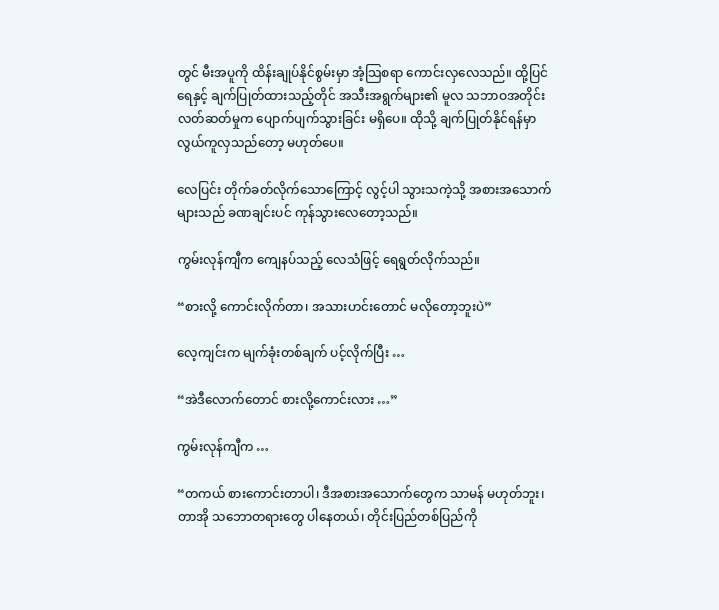တွင် မီးအပူကို ထိန်းချုပ်နိုင်စွမ်းမှာ အံ့သြစရာ ကောင်းလှလေသည်။ ထို့ပြင် ရေနှင့် ချက်ပြုတ်ထားသည့်တိုင် အသီးအရွက်များ၏ မူလ သဘာဝအတိုင်း လတ်ဆတ်မှုက ပျောက်ပျက်သွားခြင်း မရှိပေ။ ထိုသို့ ချက်ပြုတ်နိုင်ရန်မှာ လွယ်ကူလှသည်တော့ မဟုတ်ပေ။

လေပြင်း တိုက်ခတ်လိုက်သောကြောင့် လွင့်ပါ သွားသကဲ့သို့ အစားအသောက် များသည် ခဏချင်းပင် ကုန်သွားလေတော့သည်။

ကွမ်းလုန်ကျီက ကျေနပ်သည့် လေသံဖြင့် ရေရွတ်လိုက်သည်။

“စားလို့ ကောင်းလိုက်တာ၊ အသားဟင်းတောင် မလိုတော့ဘူးပဲ”

လေ့ကျင်းက မျက်ခုံးတစ်ချက် ပင့်လိုက်ပြီး …

“အဲဒီလောက်တောင် စားလို့ကောင်းလား …”

ကွမ်းလုန်ကျီက …

“တကယ် စားကောင်းတာပါ၊ ဒီအစားအသောက်တွေက သာမန် မဟုတ်ဘူး၊ တာအို သဘောတရားတွေ ပါနေတယ်၊ တိုင်းပြည်တစ်ပြည်ကို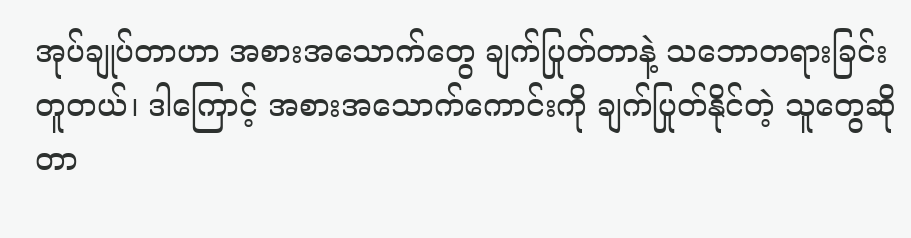အုပ်ချုပ်တာဟာ အစားအသောက်တွေ ချက်ပြုတ်တာနဲ့ သဘောတရားခြင်း တူတယ်၊ ဒါကြောင့် အစားအသောက်ကောင်းကို ချက်ပြုတ်နိုင်တဲ့ သူတွေဆိုတာ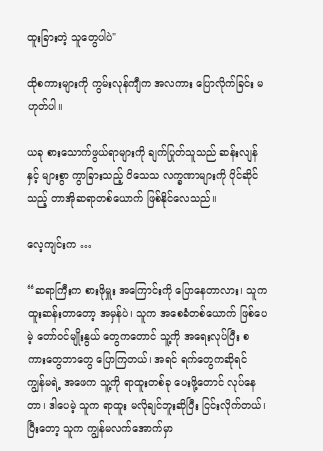ထူးခြားတဲ့ သူတွေပါပဲ"

ထိုစကားများကို ကွမ်းလုန်ကျီက အလကား ပြောလိုက်ခြင်း မဟုတ်ပါ။

ယခု စားသောက်ဖွယ်ရာများကို ချက်ပြုတ်သူသည် ဆန်းလျန်နှင့် များစွာ ကွာခြားသည့် ဝိသေသ လက္ခဏာများကို ပိုင်ဆိုင်သည့် တာအိုဆရာတစ်ယောက် ဖြစ်နိုင်လေသည်။

လေ့ကျင်းက …

“ဆရာကြီးက စားဖိုမှူး အကြောင်းကို ပြောနေတာလား၊ သူက ထူးဆန်းတာတော့ အမှန်ပဲ၊ သူက အစေခံတစ်ယောက် ဖြစ်ပေမဲ့ တော်ဝင်မျိုးနွယ် တွေကတောင် သူ့ကို အရေးလုပ်ပြီး စကားတွေဘာတွေ ပြောကြတယ်၊ အရင် ရက်တွေကဆိုရင် ကျွန်မရဲ့ အဖေက သူ့ကို ရာထူးတစ်ခု ပေးဖို့တောင် လုပ်နေတာ၊ ဒါပေမဲ့ သူက ရာထူး မလိုချင်ဘူးဆိုပြီး ငြင်းလိုက်တယ်၊ ပြီးတော့ သူက ကျွန်မလက်အောက်မှာ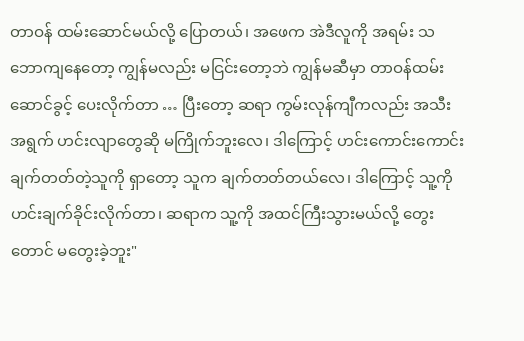တာဝန် ထမ်းဆောင်မယ်လို့ ပြောတယ်၊ အဖေက အဲဒီလူကို အရမ်း သဘောကျနေတော့ ကျွန်မလည်း မငြင်းတော့ဘဲ ကျွန်မဆီမှာ တာဝန်ထမ်းဆောင်ခွင့် ပေးလိုက်တာ … ပြီးတော့ ဆရာ ကွမ်းလုန်ကျီကလည်း အသီးအရွက် ဟင်းလျာတွေဆို မကြိုက်ဘူးလေ၊ ဒါကြောင့် ဟင်းကောင်းကောင်း ချက်တတ်တဲ့သူကို ရှာတော့ သူက ချက်တတ်တယ်လေ၊ ဒါကြောင့် သူ့ကို ဟင်းချက်ခိုင်းလိုက်တာ၊ ဆရာက သူ့ကို အထင်ကြီးသွားမယ်လို့ တွေးတောင် မတွေးခဲ့ဘူး"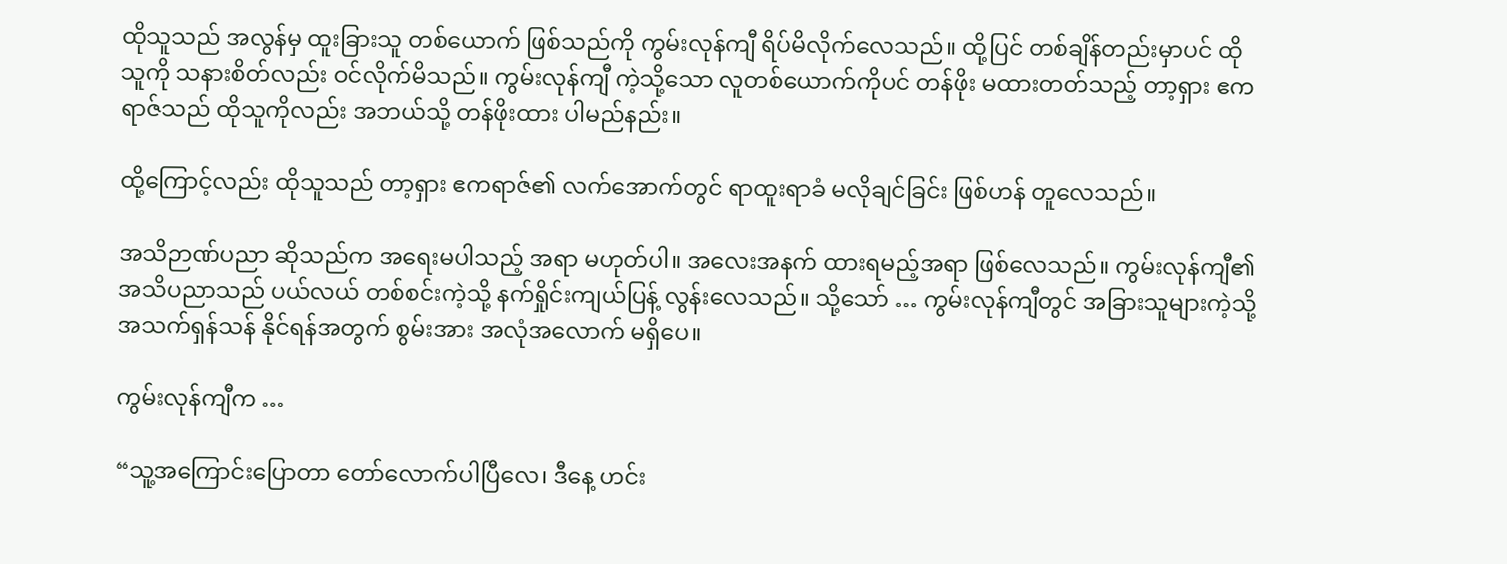ထိုသူသည် အလွန်မှ ထူးခြားသူ တစ်ယောက် ဖြစ်သည်ကို ကွမ်းလုန်ကျီ ရိပ်မိလိုက်လေသည်။ ထို့ပြင် တစ်ချိန်တည်းမှာပင် ထိုသူကို သနားစိတ်လည်း ဝင်လိုက်မိသည်။ ကွမ်းလုန်ကျီ ကဲ့သို့သော လူတစ်ယောက်ကိုပင် တန်ဖိုး မထားတတ်သည့် တာ့ရှား ဧကရာဇ်သည် ထိုသူကိုလည်း အဘယ်သို့ တန်ဖိုးထား ပါမည်နည်း။

ထို့ကြောင့်လည်း ထိုသူသည် တာ့ရှား ဧကရာဇ်၏ လက်အောက်တွင် ရာထူးရာခံ မလိုချင်ခြင်း ဖြစ်ဟန် တူလေသည်။

အသိဉာဏ်ပညာ ဆိုသည်က အရေးမပါသည့် အရာ မဟုတ်ပါ။ အလေးအနက် ထားရမည့်အရာ ဖြစ်လေသည်။ ကွမ်းလုန်ကျီ၏ အသိပညာသည် ပယ်လယ် တစ်စင်းကဲ့သို့ နက်ရှိုင်းကျယ်ပြန့် လွန်းလေသည်။ သို့သော် … ကွမ်းလုန်ကျီတွင် အခြားသူများကဲ့သို့ အသက်ရှန်သန် နိုင်ရန်အတွက် စွမ်းအား အလုံအလောက် မရှိပေ။

ကွမ်းလုန်ကျီက …

“သူ့အကြောင်းပြောတာ တော်လောက်ပါပြီလေ၊ ဒီနေ့ ဟင်း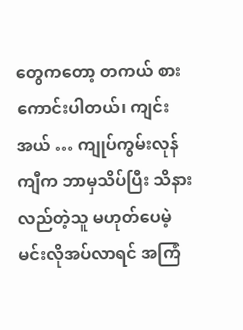တွေကတော့ တကယ် စားကောင်းပါတယ်၊ ကျင်းအယ် … ကျုပ်ကွမ်းလုန်ကျီက ဘာမှသိပ်ပြီး သိနားလည်တဲ့သူ မဟုတ်ပေမဲ့ မင်းလိုအပ်လာရင် အကြံ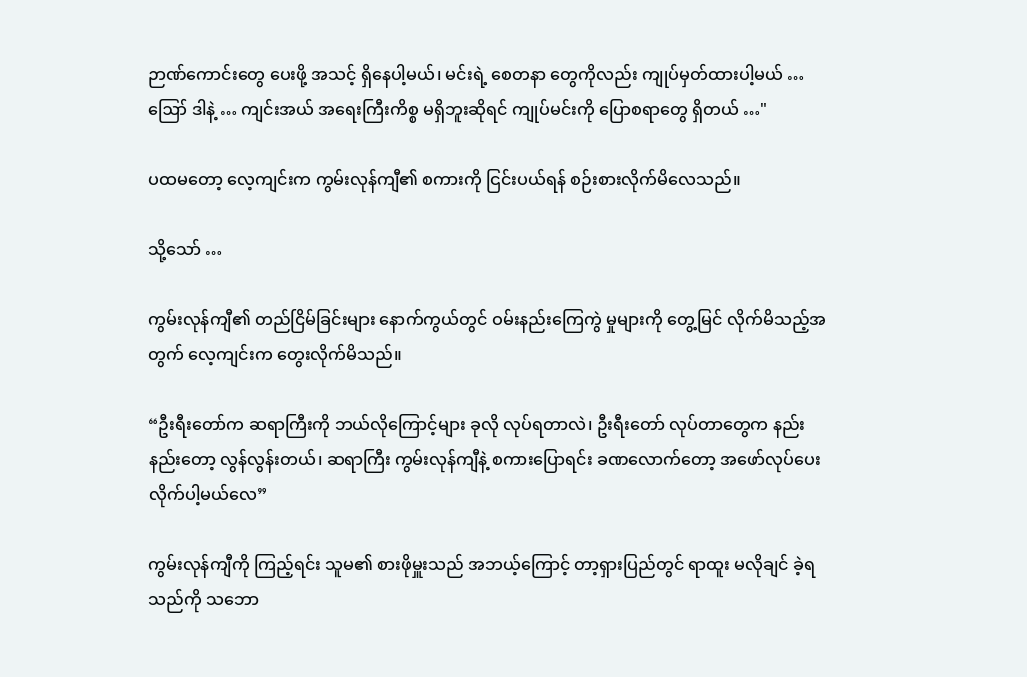ဉာဏ်ကောင်းတွေ ပေးဖို့ အသင့် ရှိနေပါ့မယ်၊ မင်းရဲ့ စေတနာ တွေကိုလည်း ကျုပ်မှတ်ထားပါ့မယ် … ဪ ဒါနဲ့ … ကျင်းအယ် အရေးကြီးကိစ္စ မရှိဘူးဆိုရင် ကျုပ်မင်းကို ပြောစရာတွေ ရှိတယ် …"

ပထမတော့ လေ့ကျင်းက ကွမ်းလုန်ကျီ၏ စကားကို ငြင်းပယ်ရန် စဉ်းစားလိုက်မိလေသည်။

သို့သော် …

ကွမ်းလုန်ကျီ၏ တည်ငြိမ်ခြင်းများ နောက်ကွယ်တွင် ဝမ်းနည်းကြေကွဲ မှုများကို တွေ့မြင် လိုက်မိသည့်အတွက် လေ့ကျင်းက တွေးလိုက်မိသည်။

“ဦးရီးတော်က ဆရာကြီးကို ဘယ်လိုကြောင့်များ ခုလို လုပ်ရတာလဲ၊ ဦးရီးတော် လုပ်တာတွေက နည်းနည်းတော့ လွန်လွန်းတယ်၊ ဆရာကြီး ကွမ်းလုန်ကျီနဲ့ စကားပြောရင်း ခဏလောက်တော့ အဖော်လုပ်ပေး လိုက်ပါ့မယ်လေ”

ကွမ်းလုန်ကျီကို ကြည့်ရင်း သူမ၏ စားဖိုမှူးသည် အဘယ့်ကြောင့် တာ့ရှားပြည်တွင် ရာထူး မလိုချင် ခဲ့ရသည်ကို သဘော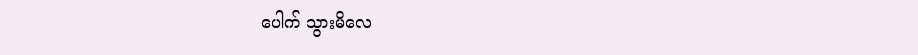ပေါက် သွားမိလေ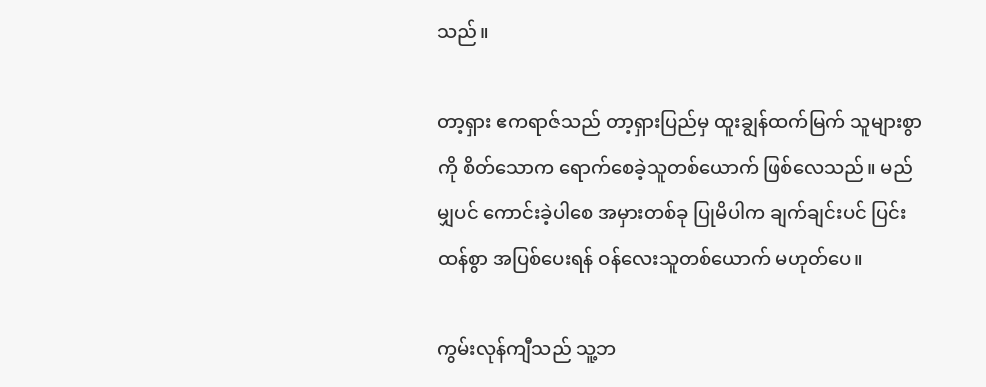သည်။

တာ့ရှား ဧကရာဇ်သည် တာ့ရှားပြည်မှ ထူးချွန်ထက်မြက် သူများစွာကို စိတ်သောက ရောက်စေခဲ့သူတစ်ယောက် ဖြစ်လေသည်။ မည်မျှပင် ကောင်းခဲ့ပါစေ အမှားတစ်ခု ပြုမိပါက ချက်ချင်းပင် ပြင်းထန်စွာ အပြစ်ပေးရန် ဝန်လေးသူတစ်ယောက် မဟုတ်ပေ။

ကွမ်းလုန်ကျီသည် သူ့ဘ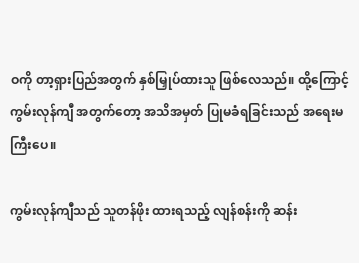ဝကို တာ့ရှားပြည်အတွက် နှစ်မြှုပ်ထားသူ ဖြစ်လေသည်။ ထို့ကြောင့် ကွမ်းလုန်ကျီ အတွက်တော့ အသိအမှတ် ပြုမခံရခြင်းသည် အရေးမကြီးပေ။

ကွမ်းလုန်ကျီသည် သူတန်ဖိုး ထားရသည့် လျန်စန်းကို ဆန်း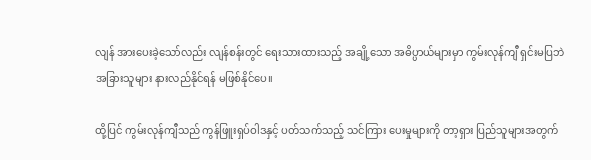လျန် အားပေးခဲ့သော်လည်း လျန်စန်းတွင် ရေးသားထားသည့် အချို့သော အဓိပ္ပာယ်များမှာ ကွမ်းလုန်ကျီ ရှင်းမပြဘဲ အခြားသူများ နားလည်နိုင်ရန် မဖြစ်နိုင်ပေ။

ထို့ပြင် ကွမ်းလုန်ကျီသည် ကွန်ဖြူးရှပ်ဝါဒနှင့် ပတ်သက်သည့် သင်ကြား ပေးမှုများကို တာ့ရှား ပြည်သူများအတွက်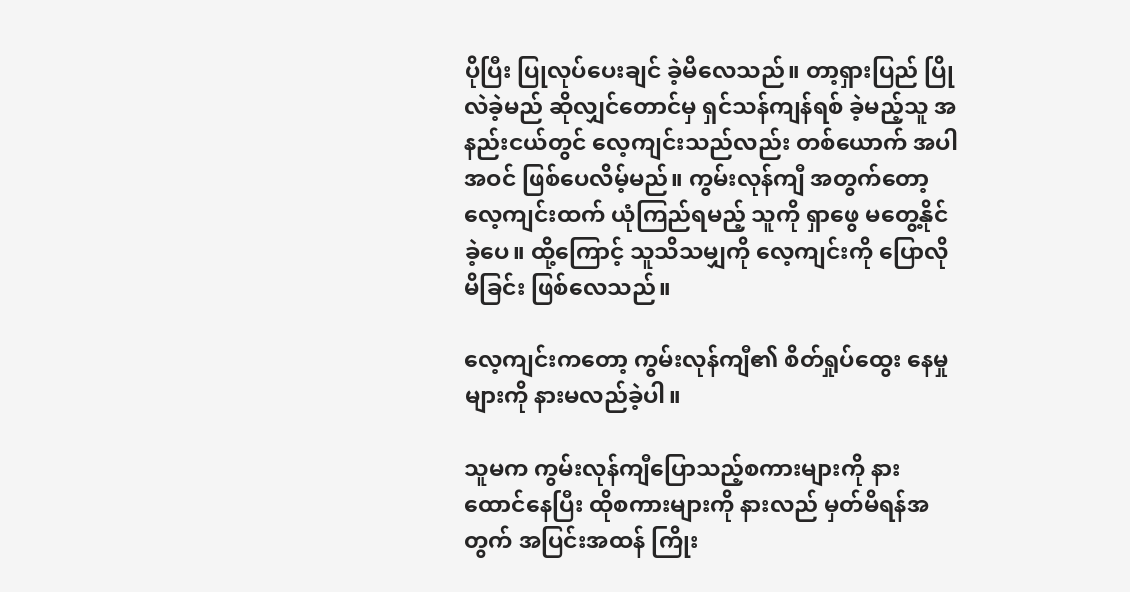ပိုပြီး ပြုလုပ်ပေးချင် ခဲ့မိလေသည်။ တာ့ရှားပြည် ပြိုလဲခဲ့မည် ဆိုလျှင်တောင်မှ ရှင်သန်ကျန်ရစ် ခဲ့မည့်သူ အနည်းငယ်တွင် လေ့ကျင်းသည်လည်း တစ်ယောက် အပါအဝင် ဖြစ်ပေလိမ့်မည်။ ကွမ်းလုန်ကျီ အတွက်တော့ လေ့ကျင်းထက် ယုံကြည်ရမည့် သူကို ရှာဖွေ မတွေ့နိုင်ခဲ့ပေ။ ထို့ကြောင့် သူသိသမျှကို လေ့ကျင်းကို ပြောလိုမိခြင်း ဖြစ်လေသည်။

လေ့ကျင်းကတော့ ကွမ်းလုန်ကျီ၏ စိတ်ရှုပ်ထွေး နေမှုများကို နားမလည်ခဲ့ပါ။

သူမက ကွမ်းလုန်ကျီပြောသည့်စကားများကို နားထောင်နေပြီး ထိုစကားများကို နားလည် မှတ်မိရန်အတွက် အပြင်းအထန် ကြိုး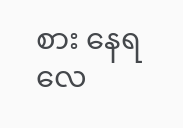စား နေရလေ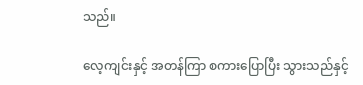သည်။

လေ့ကျင်းနှင့် အတန်ကြာ စကားပြောပြီး သွားသည်နှင့်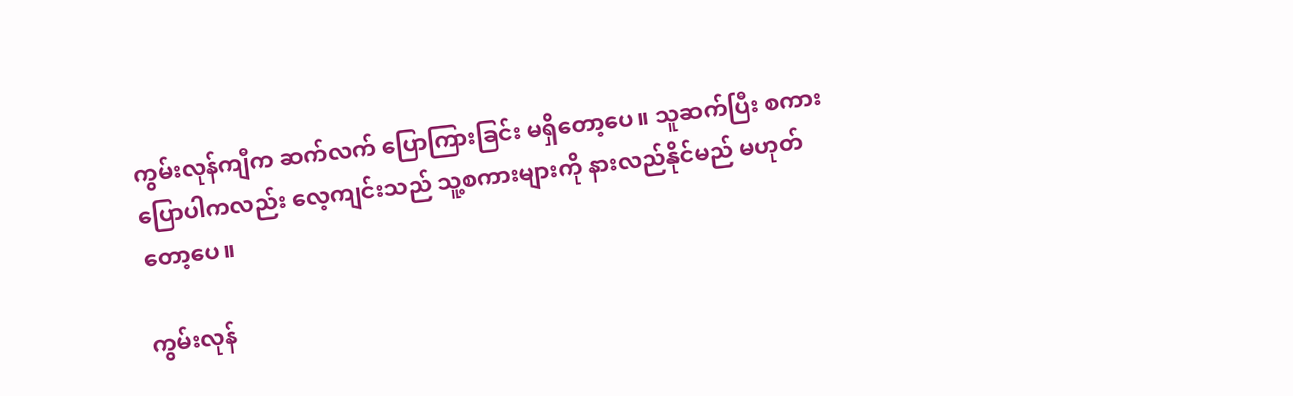ကွမ်းလုန်ကျီက ဆက်လက် ပြောကြားခြင်း မရှိတော့ပေ။ သူဆက်ပြီး စကားပြောပါကလည်း လေ့ကျင်းသည် သူ့စကားများကို နားလည်နိုင်မည် မဟုတ်တော့ပေ။

ကွမ်းလုန်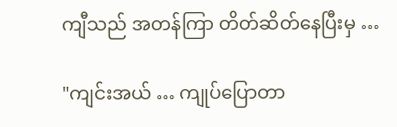ကျီသည် အတန်ကြာ တိတ်ဆိတ်နေပြီးမှ …

"ကျင်းအယ် … ကျုပ်ပြောတာ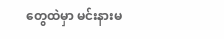တွေထဲမှာ မင်းနားမ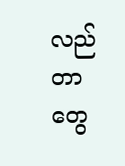လည်တာတွေ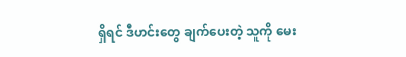ရှိရင် ဒီဟင်းတွေ ချက်ပေးတဲ့ သူကို မေး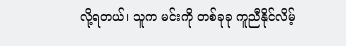လို့ရတယ်၊ သူက မင်းကို တစ်ခုခု ကူညီနိုင်လိမ့်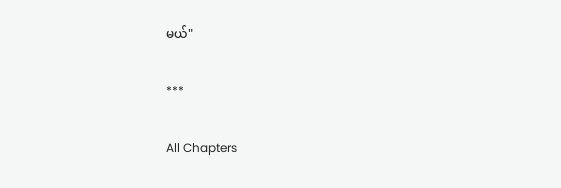မယ်"

***

All Chapters